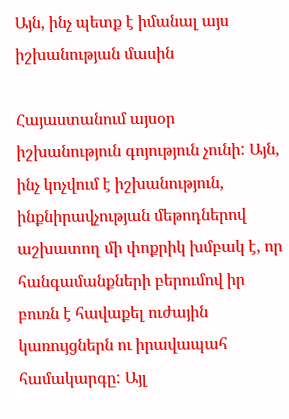Այն, ինչ պետք է իմանալ այս իշխանության մասին

Հայաստանում այսօր իշխանություն գոյություն չունի: Այն, ինչ կոչվում է իշխանություն, ինքնիրավչության մեթոդներով աշխատող մի փոքրիկ խմբակ է, որ հանգամանքների բերումով իր բուռն է հավաքել ուժային կառույցներն ու իրավապահ համակարգը: Այլ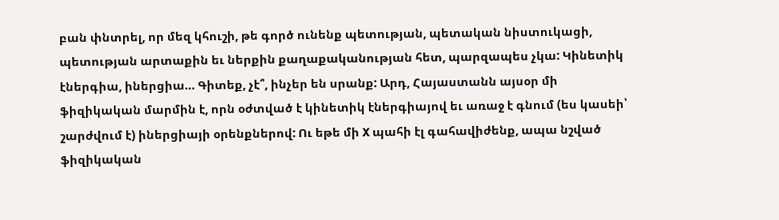բան փնտրել, որ մեզ կհուշի, թե գործ ունենք պետության, պետական նիստուկացի, պետության արտաքին եւ ներքին քաղաքականության հետ, պարզապես չկա: Կինետիկ էներգիա, իներցիա… Գիտեք, չէ՞, ինչեր են սրանք: Արդ, Հայաստանն այսօր մի ֆիզիկական մարմին է, որն օժտված է կինետիկ էներգիայով եւ առաջ է գնում (ես կասեի՝ շարժվում է) իներցիայի օրենքներով: Ու եթե մի X պահի էլ գահավիժենք, ապա նշված ֆիզիկական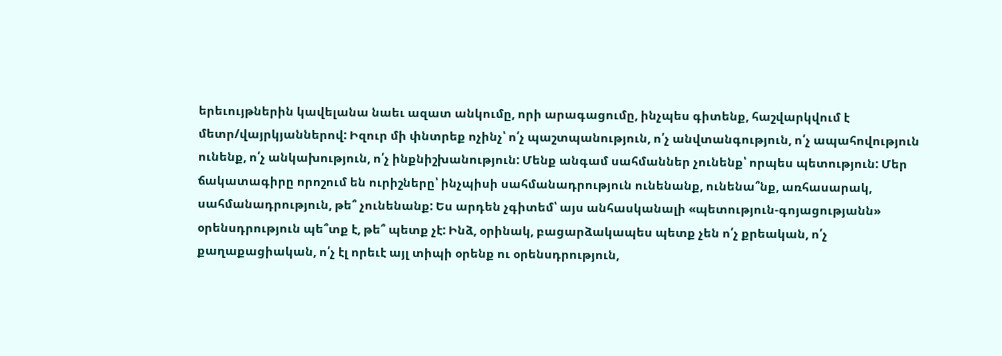երեւույթներին կավելանա նաեւ ազատ անկումը, որի արագացումը, ինչպես գիտենք, հաշվարկվում է մետր/վայրկյաններով: Իզուր մի փնտրեք ոչինչ՝ ո՛չ պաշտպանություն, ո՛չ անվտանգություն, ո՛չ ապահովություն ունենք, ո՛չ անկախություն, ո՛չ ինքնիշխանություն: Մենք անգամ սահմաններ չունենք՝ որպես պետություն: Մեր ճակատագիրը որոշում են ուրիշները՝ ինչպիսի սահմանադրություն ունենանք, ունենա՞նք, առհասարակ, սահմանադրություն, թե՞ չունենանք: Ես արդեն չգիտեմ՝ այս անհասկանալի «պետություն-գոյացությանն» օրենսդրություն պե՞տք է, թե՞ պետք չէ: Ինձ, օրինակ, բացարձակապես պետք չեն ո՛չ քրեական, ո՛չ քաղաքացիական, ո՛չ էլ որեւէ այլ տիպի օրենք ու օրենսդրություն,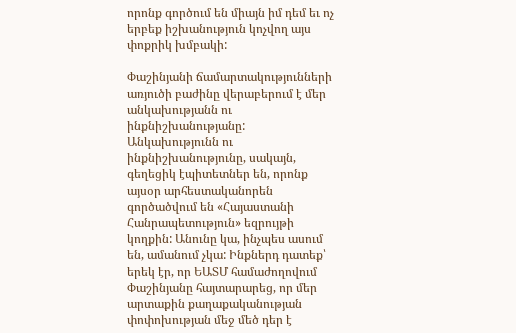որոնք գործում են միայն իմ դեմ եւ ոչ երբեք իշխանություն կոչվող այս փոքրիկ խմբակի:

Փաշինյանի ճամարտակությունների առյուծի բաժինը վերաբերում է մեր անկախությանն ու ինքնիշխանությանը: Անկախությունն ու ինքնիշխանությունը, սակայն, գեղեցիկ էպիտետներ են, որոնք այսօր արհեստականորեն գործածվում են «Հայաստանի Հանրապետություն» եզրույթի կողքին: Անունը կա, ինչպես ասում են, ամանում չկա: Ինքներդ դատեք՝ երեկ էր, որ ԵԱՏՄ համաժողովում Փաշինյանը հայտարարեց, որ մեր արտաքին քաղաքականության փոփոխության մեջ մեծ դեր է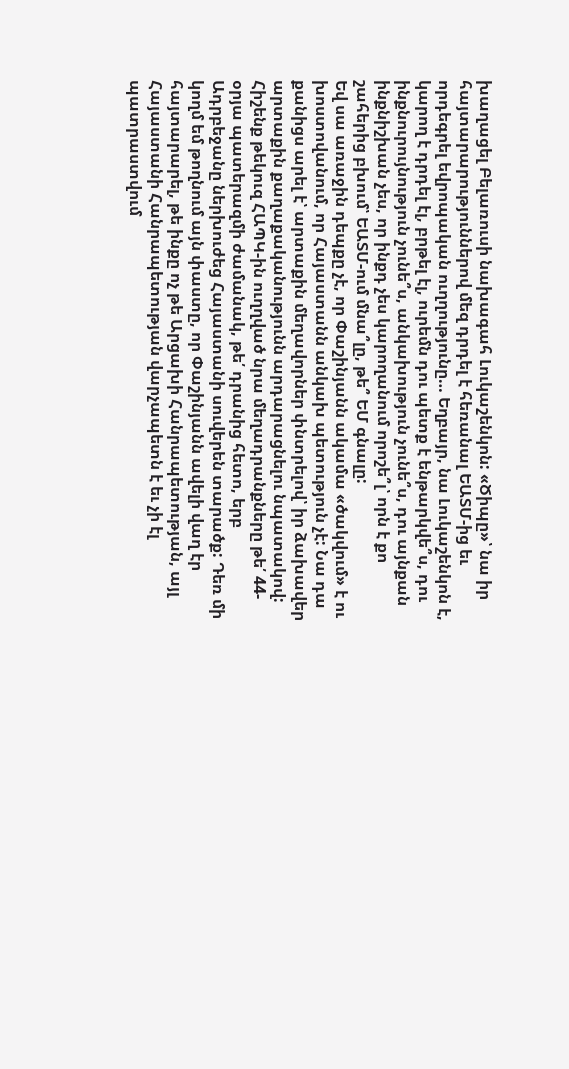խաղացել Բելառուսի նախագահ Լուկաշենկոն: «Ծիպը»՝ նա իր հայտարարություններով մեզ դրդել է հեռանալ ԵԱՏՄ-ից եւ որդեգրել եվրոպական ուղղությունը… Եղբայր, նա Լուկաշենկոն է, կարող է դրդել էլ, բրթել էլ, ուրեմն դու պետք է ենթարկվե՞ս, դու ինքնուրույնություն չունե՞ս, անկախություն չունե՞ս, դու այնքան ինքնիշխան չես, որ ինքդ չես կարողանում որոշե՞լ՝ որն է քո շահերից բխում՝ ԵԱՏՄ-ում մնա՞լը, թե՞ ԵՄ գնալը:
Եվ սա առաջին դեպքը չէ, որ Փաշինյանն ակամա «ծակվում» է ու խոստովանում, որ Հայաստանն անկախ պետություն չէ: Նա դա քանիցս արել է՝ արտաքին մեղավորներ փնտրելով՝ իր ձախավեր արտաքին քաղաքականությունն արդարացնելու նպատակով: Հիշենք թեկուզ ՀԱՊԿ-ին ուղղված նրա մեղադրանքները թե՛ 44-օրյա պատերազմի ժամանակ, թե՛ դրանից հետո, երբ Ադրբեջանը ներխուժեց Հայաստանի սուվերեն տարածք: Դեռ մի կողմ եմ թողնում այն փաստը, որ Փաշինյանն ավելի վաղ էր հայտարարել, թե ինքը ոչ թե Արցախի Հանրապետության, այլ Հայաստանի Հանրապետության վարչապետն է եւ չի էլ պատրաստվում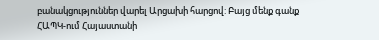բանակցություններ վարել Արցախի հարցով: Բայց մենք գանք ՀԱՊԿ-ում Հայաստանի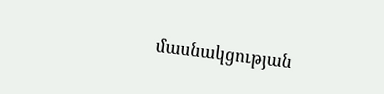մասնակցության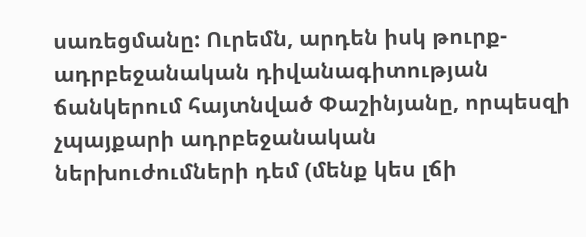սառեցմանը: Ուրեմն, արդեն իսկ թուրք-ադրբեջանական դիվանագիտության ճանկերում հայտնված Փաշինյանը, որպեսզի չպայքարի ադրբեջանական ներխուժումների դեմ (մենք կես լճի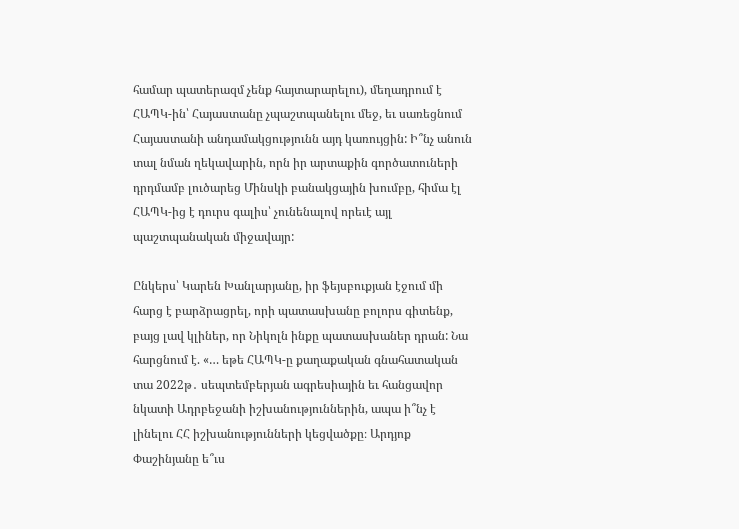համար պատերազմ չենք հայտարարելու), մեղադրում է ՀԱՊԿ-ին՝ Հայաստանը չպաշտպանելու մեջ, եւ սառեցնում Հայաստանի անդամակցությունն այդ կառույցին: Ի՞նչ անուն տալ նման ղեկավարին, որն իր արտաքին գործատուների դրդմամբ լուծարեց Մինսկի բանակցային խումբը, հիմա էլ ՀԱՊԿ-ից է դուրս գալիս՝ չունենալով որեւէ այլ պաշտպանական միջավայր:

Ընկերս՝ Կարեն Խանլարյանը, իր ֆեյսբուքյան էջում մի հարց է բարձրացրել, որի պատասխանը բոլորս գիտենք, բայց լավ կլիներ, որ Նիկոլն ինքը պատասխաներ դրան: Նա հարցնում է. «… եթե ՀԱՊԿ-ը քաղաքական գնահատական տա 2022թ․ սեպտեմբերյան ագրեսիային եւ հանցավոր նկատի Ադրբեջանի իշխանություններին, ապա ի՞նչ է լինելու ՀՀ իշխանությունների կեցվածքը։ Արդյոք Փաշինյանը ե՞ւս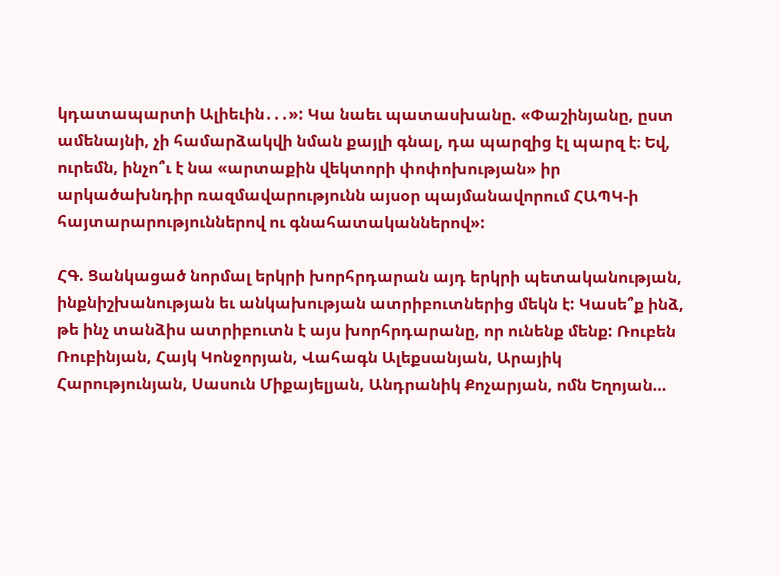կդատապարտի Ալիեւին․․․»: Կա նաեւ պատասխանը. «Փաշինյանը, ըստ ամենայնի, չի համարձակվի նման քայլի գնալ, դա պարզից էլ պարզ է։ Եվ, ուրեմն, ինչո՞ւ է նա «արտաքին վեկտորի փոփոխության» իր արկածախնդիր ռազմավարությունն այսօր պայմանավորում ՀԱՊԿ-ի հայտարարություններով ու գնահատականներով»:

ՀԳ. Ցանկացած նորմալ երկրի խորհրդարան այդ երկրի պետականության, ինքնիշխանության եւ անկախության ատրիբուտներից մեկն է: Կասե՞ք ինձ, թե ինչ տանձիս ատրիբուտն է այս խորհրդարանը, որ ունենք մենք: Ռուբեն Ռուբինյան, Հայկ Կոնջորյան, Վահագն Ալեքսանյան, Արայիկ Հարությունյան, Սասուն Միքայելյան, Անդրանիկ Քոչարյան, ոմն Եղոյան…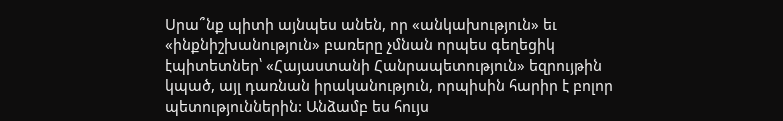Սրա՞նք պիտի այնպես անեն, որ «անկախություն» եւ «ինքնիշխանություն» բառերը չմնան որպես գեղեցիկ էպիտետներ՝ «Հայաստանի Հանրապետություն» եզրույթին կպած, այլ դառնան իրականություն, որպիսին հարիր է բոլոր պետություններին: Անձամբ ես հույս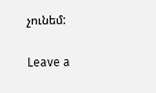չունեմ:

Leave a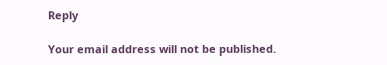Reply

Your email address will not be published.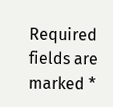Required fields are marked *